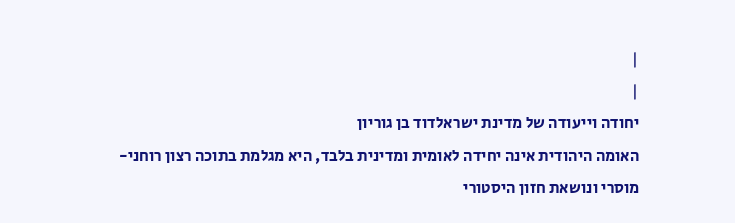|
|
יחודה וייעודה של מדינת ישראלדוד בן גוריון
האומה היהודית אינה יחידה לאומית ומדינית בלבד, היא מגלמת בתוכה רצון רוחני- מוסרי ונושאת חזון היסטורי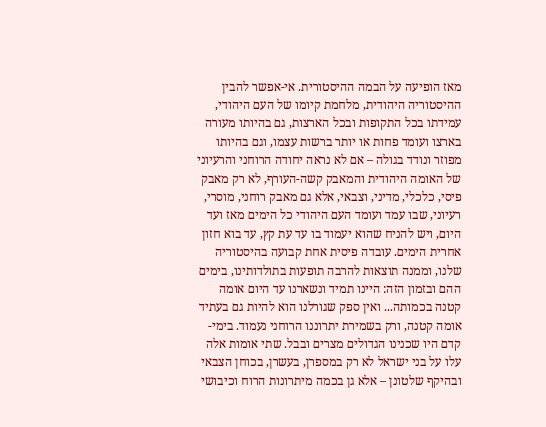מאז הופיעה על הבמה ההיסטורית. אי-אפשר להבין ההיסטוריה היהודית, מלחמת קיומו של העם היהודי, עמידתו בכל התקופות ובכל הארצות, גם בהיותו מעורה בארצו ועומד פחות או יותר ברשות עצמו, וגם בהיותו מפוזר ונודד בגולה – אם לא נראה יחודה הרוחני והרעיוני של האומה היהודית והמאבק קשה-העורף, לא רק מאבק פיסי, כלכלי, מדיני, וצבאי, אלא גם מאבק רוחני, מוסרי, רעיוני, שבו עמד ועומד העם היהודי כל הימים מאז ועד היום, ויש להניח שהוא יעמוד בו עד עת קץ, עד בוא חזון אחרית הימים. עובדה פיסית אחת קבועה בהיסטוריה שלנו, וממנה תוצאות להרבה תופעות בתולדותינו, בימים ההם ובזמון הזה: היינו תמיד ונשארנו עד היום אומה קטנה בכמותה... ואין ספק שגורלנו הוא להיות גם בעתיד אומה קטנה, ורק בשמירת יתרוננו הרוחני נעמוד. בימי-קדם היו שכנינו הגדולים מצרים ובבל. שתי אומות אלה עלו על בני ישראל לא רק במספרן, בעשרן, בכוחן הצבאי ובהיקף שלטונן – אלא גן בכמה מיתרונות הרוח וכיבושי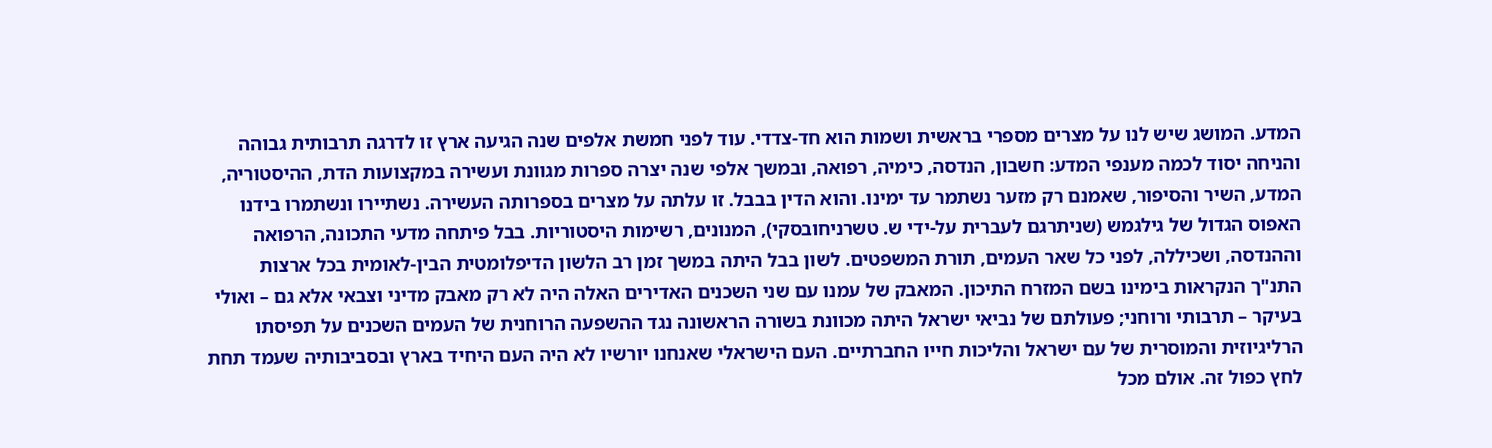המדע. המושג שיש לנו על מצרים מספרי בראשית ושמות הוא חד-צדדי. עוד לפני חמשת אלפים שנה הגיעה ארץ זו לדרגה תרבותית גבוהה והניחה יסוד לכמה מענפי המדע: חשבון, הנדסה, כימיה, רפואה, ובמשך אלפי שנה יצרה ספרות מגוונת ועשירה במקצועות הדת, ההיסטוריה, המדע, השיר והסיפור, שאמנם רק מזער נשתמר עד ימינו. והוא הדין בבבל. זו עלתה על מצרים בספרותה העשירה. נשתיירו ונשתמרו בידנו האפוס הגדול של גילגמש (שניתרגם לעברית על-ידי ש. טשרניחובסקי), המנונים, רשימות היסטוריות. בבל פיתחה מדעי התכונה, הרפואה וההנדסה, ושכיללה, לפני כל שאר העמים, תורת המשפטים. לשון בבל היתה במשך זמן רב הלשון הדיפלומטית הבין-לאומית בכל ארצות התנ"ך הנקראות בימינו בשם המזרח התיכון. המאבק של עמנו עם שני השכנים האדירים האלה היה לא רק מאבק מדיני וצבאי אלא גם – ואולי בעיקר – תרבותי ורוחני; פעולתם של נביאי ישראל היתה מכוונת בשורה הראשונה נגד ההשפעה הרוחנית של העמים השכנים על תפיסתו הרליגיוזית והמוסרית של עם ישראל והליכות חייו החברתיים. העם הישראלי שאנחנו יורשיו לא היה העם היחיד בארץ ובסביבותיה שעמד תחת לחץ כפול זה. אולם מכל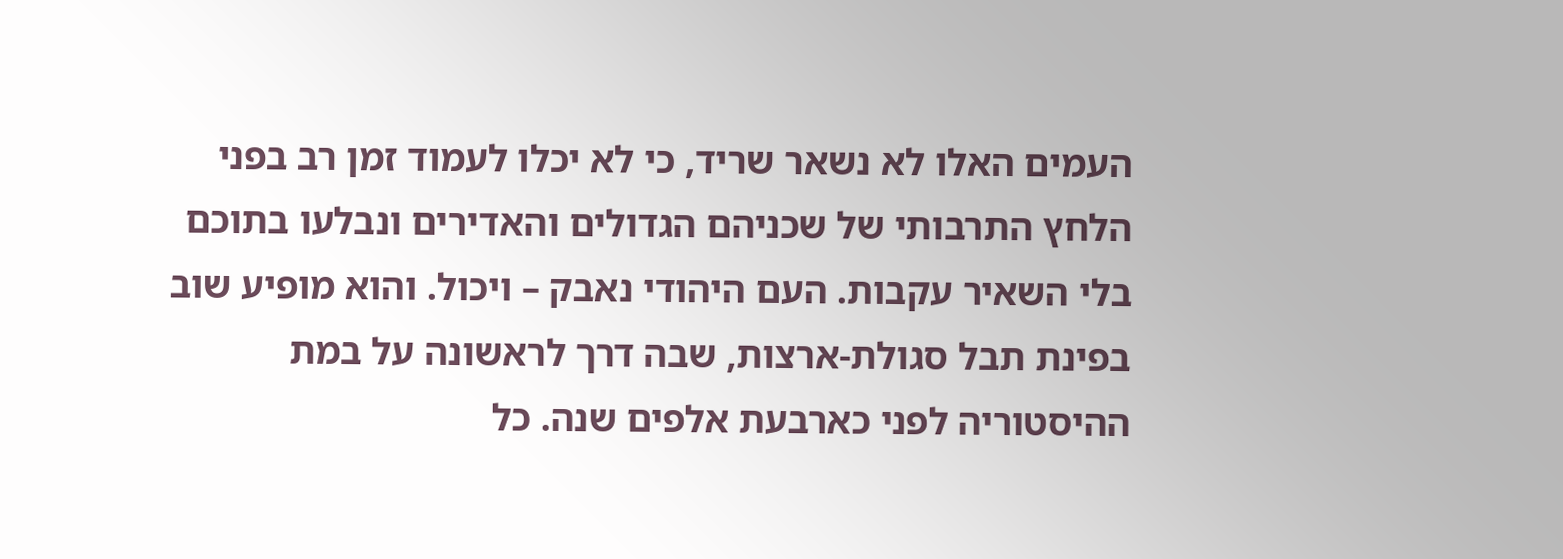העמים האלו לא נשאר שריד, כי לא יכלו לעמוד זמן רב בפני הלחץ התרבותי של שכניהם הגדולים והאדירים ונבלעו בתוכם בלי השאיר עקבות. העם היהודי נאבק – ויכול. והוא מופיע שוב בפינת תבל סגולת-ארצות, שבה דרך לראשונה על במת ההיסטוריה לפני כארבעת אלפים שנה. כל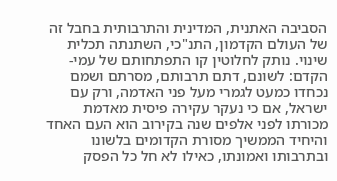הסביבה האתנית, המדינית והתרבותית בחבל זה של העולם הקדמון, התנ"כי, השתנתה תכלית שינוי. נותק לחלוטין קו התפתחותם של עמי-הקדם: לשונם, דתם תרבותם, מסרתם ושמם נכחדו כמעט לגמרי מעל פני האדמה, ורק עם ישראל, אם כי נעקר עקירה פיסית מאדמת מכורתו לפני אלפים שנה בקירוב הוא העם האחד והיחיד הממשיך מסורת הקדומים בלשונו ובתרבותו ואמונתו, כאילו לא חל כל הפסק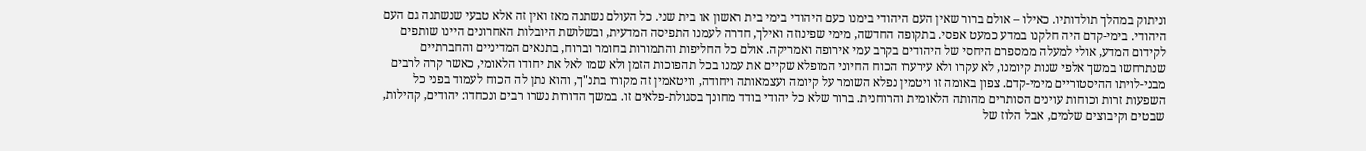וניתוק במהלך תולדותיו. כאילו – אולם ברור שאין העם היהודי בימנו כעם היהודי בימי בית ראשון או בית שני. כל העולם נשתנה מאז ואין זה אלא טבעי שנשתנה גם העם היהודי. בימי-קדם היה חלקנו במדע כמעט אפסי. בתקופה החדשה, מימי שפינוזה ואילך, חדרה לעמנו התפיסה המדעית, ובשלושת היובלות האחרונים היינו שותפים לקידום המדע, אולי למעלה ממספרם היחסי של היהודים בקרב עמי אירופה ואמריקה. אולם כל החליפות והתמורות בחומר וברוח, בתנאים המדיניים והחברתיים שנתרחשו במשך אלפי שנות קיומנו, לא עקרו ולא עירערו הכוח החיוני המופלא שקיים את עמנו בכל תהפוכות הזמן ולא שמו לאל את יחודו הלאומי, כאשר קרה לרבים מבני-לויתו ההיסטוריים מימי-קדם. צפון באומה זו ויטמין נפלא השומר על קיומה ועצמאותה ויחודה, וויטאמין זה מקורו בתנ"ך, והוא נתן לה הכוח לעמוד בפני כל השפעות זרות וכוחות עוינים הסותרים מהותה הלאומית והרוחנית. ברור שלא כל יהודי בודד מחונך בסגולת-פלאים זו. במשך הדורות נשרו רבים ונכחדו: יהודים, קהילות, שבטים וקיבוצים שלמים, אבל הלוז של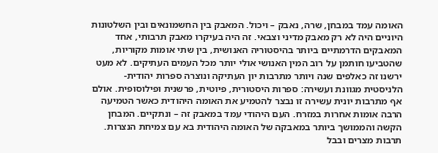האומה עמד במבחן, שרה, נאבק – ויכול. המאבק בין החשמונאים ובין השלטונות היוניים היה לא רק מאבק מדיני וצבאי. זה היה בעיקרו מאבק תרבותי, אחד המאבקים הדרמתיים ביותר בהיסטוריה האנושית, בין שתי אומות מקוריות, שהטביעו חותמן על רוב המין האנושי אולי יותר מכל העמים העתיקים. לא מעט ירשנו זה כאלפים שנה ויותר מתרבות יון העתיקה ונוצרה ספרות יהודית-הלניסטית מגוונת ועשירה: ספרות היסטורית, פיוטית, פרשנית ופילוסופית. אולם אף מתרבות יונית עשירה זו נבצר להטמיע את האומה היהודית כאשר הטמיעה הרבה אומות אחרות במזרח. העם היהודי עמד במאבק זה – ונתקיים. המבחן הקשה והממושך ביותר במאבקה של האומה היהודית בא עם צמיחת הנצרות. תרבות מצרים ובבל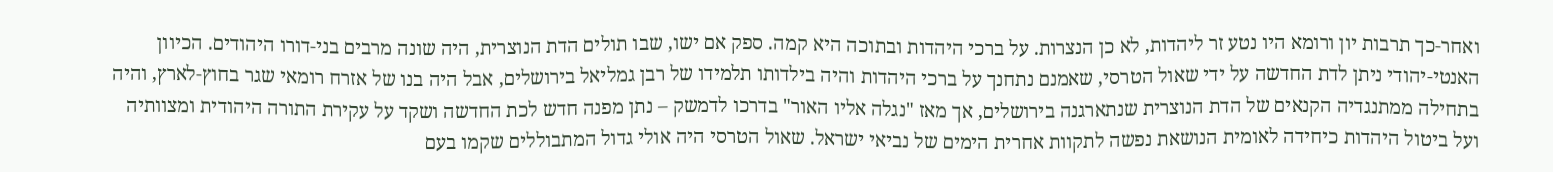ואחר-כך תרבות יון ורומא היו נטע זר ליהדות, לא כן הנצרות. על ברכי היהדות ובתוכה היא קמה. ספק אם ישו, שבו תולים הדת הנוצרית, היה שונה מרבים בני-דורו היהודים. הכיוון האנטי-יהודי ניתן לדת החדשה על ידי שאול הטרסי, שאמנם נתחנך על ברכי היהדות והיה בילדותו תלמידו של רבן גמליאל בירושלים, אבל היה בנו של אזרח רומאי שגר בחוץ-לארץ, והיה בתחילה ממתנגדיה הקנאים של הדת הנוצרית שנתארגנה בירושלים, אך מאז "נגלה אליו האור" בדרכו לדמשק – נתן מפנה חדש לכת החדשה ושקד על עקירת התורה היהודית ומצוותיה ועל ביטול היהדות כיחידה לאומית הנושאת נפשה לתקוות אחרית הימים של נביאי ישראל. שאול הטרסי היה אולי גדול המתבוללים שקמו בעם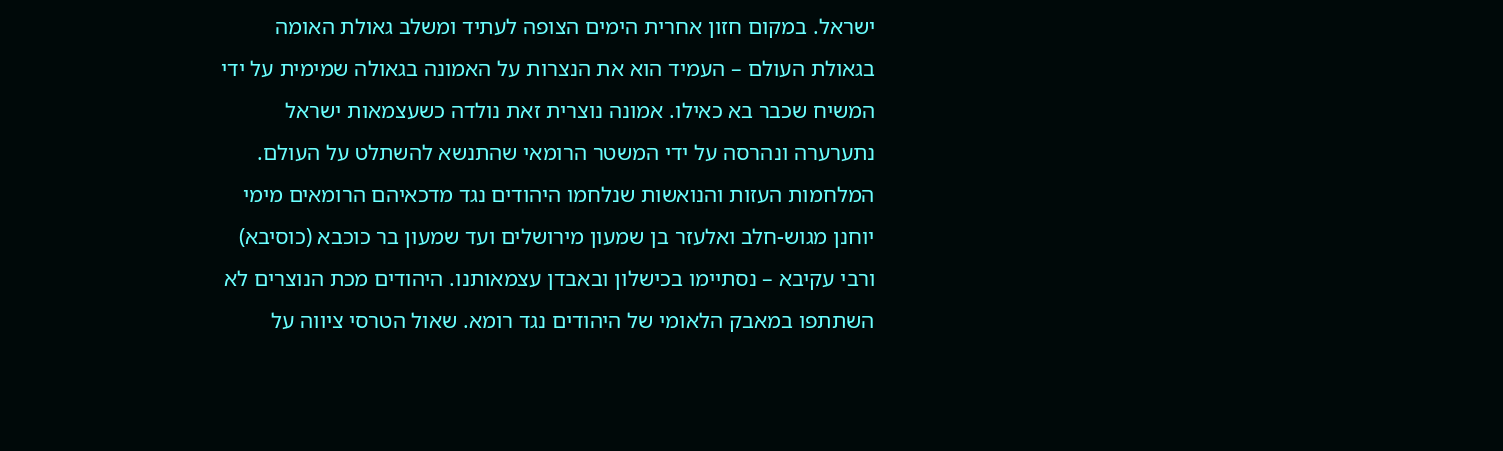ישראל. במקום חזון אחרית הימים הצופה לעתיד ומשלב גאולת האומה בגאולת העולם – העמיד הוא את הנצרות על האמונה בגאולה שמימית על ידי המשיח שכבר בא כאילו. אמונה נוצרית זאת נולדה כשעצמאות ישראל נתערערה ונהרסה על ידי המשטר הרומאי שהתנשא להשתלט על העולם. המלחמות העזות והנואשות שנלחמו היהודים נגד מדכאיהם הרומאים מימי יוחנן מגוש-חלב ואלעזר בן שמעון מירושלים ועד שמעון בר כוכבא (כוסיבא) ורבי עקיבא – נסתיימו בכישלון ובאבדן עצמאותנו. היהודים מכת הנוצרים לא השתתפו במאבק הלאומי של היהודים נגד רומא. שאול הטרסי ציווה על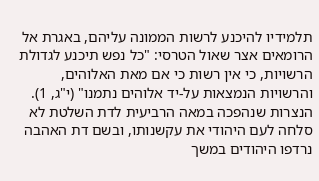תלמידיו להיכנע לרשות הממונה עליהם, באגרת אל הרומאים אצר שאול הטרסי: "כל נפש תיכנע לגדולת הרשויות, כי אין רשות כי אם מאת האלוהים, והרשויות הנמצאות על-יד אלוהים נתמנו" (י"ג, 1). הנצרות שנהפכה במאה הרביעית לדת השלטת לא סלחה לעם היהודי את עקשנותו, ובשם דת האהבה נרדפו היהודים במשך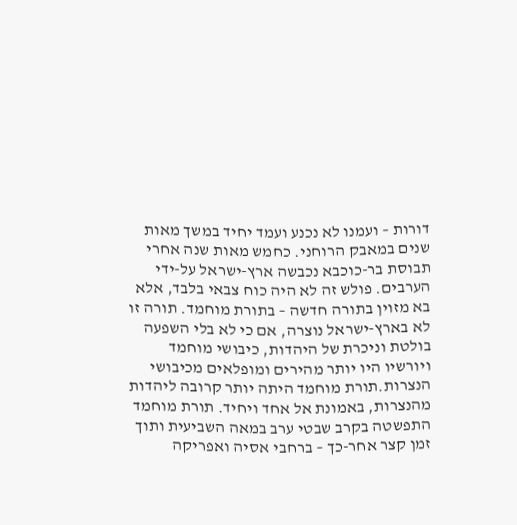דורות – ועמנו לא נכנע ועמד יחיד במשך מאות שנים במאבק הרוחני. כחמש מאות שנה אחרי תבוסת בר-כוכבא נכבשה ארץ-ישראל על-ידי הערבים. פולש זה לא היה כוח צבאי בלבד, אלא בא מזוין בתורה חדשה – בתורת מוחמד. תורה זו לא בארץ-ישראל נוצרה, אם כי לא בלי השפעה בולטת וניכרת של היהדות, כיבושי מוחמד ויורשיו היו יותר מהירים ומופלאים מכיבושי הנצרות.תורת מוחמד היתה יותר קרובה ליהדות מהנצרות, באמונת אל אחד ויחיד. תורת מוחמד התפשטה בקרב שבטי ערב במאה השביעית ותוך זמן קצר אחר-כך – ברחבי אסיה ואפריקה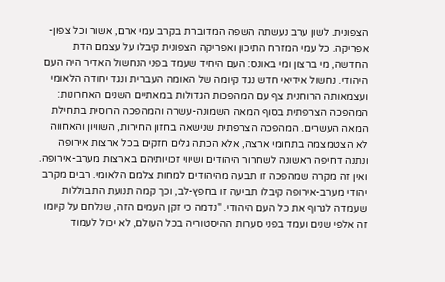הצפונית. לשון ערב נעשתה השפה המדוברת בקרב עמי ארם, אשור וכל צפון-אפריקה. כל עמי המזרח התיכון ואפריקה הצפונית קיבלו על עצמם הדת החדשה, מי ברצון ומי באונס: העם היחיד שעמד בפני הנחשול האדיר היה העם היהודי. נחשול אידיאי חדש נגד קיומה של האומה העברית ונגד יחודה הלאומי ועצמאותה הרוחנית צף עם המהפכות הגדולות במאתיים השנים האחרונות: המהפכה הצרפתית בסוף המאה השמונה-עשרה והמהפכה הרוסית בתחילת המאה העשרים. המהפכה הצרפתית שנישאה בחזון החירות, השוויון והאחווה לא הצטמצמה בתחומי ארצה, אלא הכתה גלים חזקים בכל ארצות אירופה ונתנה דחיפה ראשונה לשחרור היהודים ושיווי זכויותיהם בארצות מערב-אירופה. ואין זה מקרה שמהפכה זו תבעה מהיהודים למחות צלמם הלאומי. רבים מקרב יהודי מערב-אירופה קיבלו תביעה זו בחפץ-לב, וכך קמה תנועת התבוללות שעמדה לגרוף את כל העם היהודי. "נדמה כי זקן העמים הזה, שנלחם על קיומו זה אלפי שנים ועמד בפני סערות ההיסטוריה בכל העולם, לא יכול לעמוד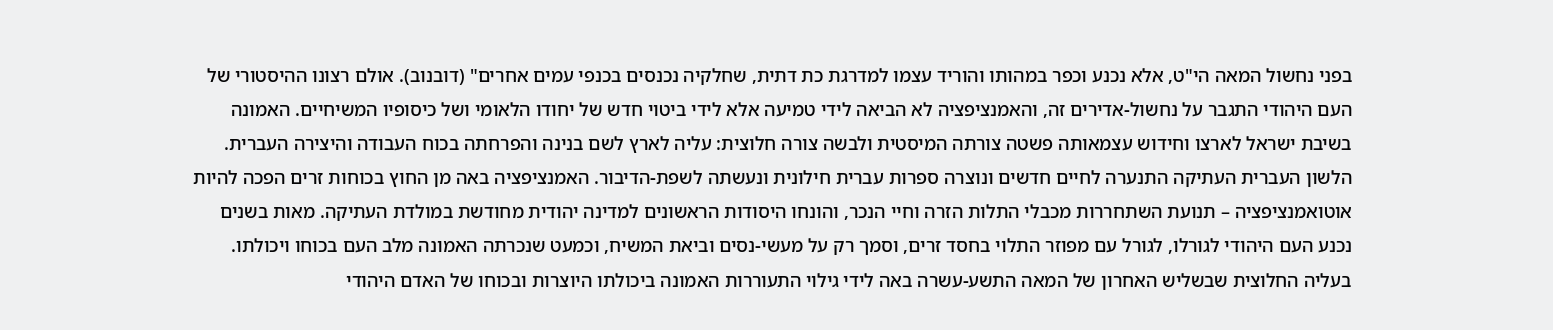בפני נחשול המאה הי"ט, אלא נכנע וכפר במהותו והוריד עצמו למדרגת כת דתית, שחלקיה נכנסים בכנפי עמים אחרים" (דובנוב). אולם רצונו ההיסטורי של העם היהודי התגבר על נחשול-אדירים זה, והאמנציפציה לא הביאה לידי טמיעה אלא לידי ביטוי חדש של יחודו הלאומי ושל כיסופיו המשיחיים. האמונה בשיבת ישראל לארצו וחידוש עצמאותה פשטה צורתה המיסטית ולבשה צורה חלוצית: עליה לארץ לשם בנינה והפרחתה בכוח העבודה והיצירה העברית. הלשון העברית העתיקה התנערה לחיים חדשים ונוצרה ספרות עברית חילונית ונעשתה לשפת-הדיבור. האמנציפציה באה מן החוץ בכוחות זרים הפכה להיות אוטואמנציפציה – תנועת השתחררות מכבלי התלות הזרה וחיי הנכר, והונחו היסודות הראשונים למדינה יהודית מחודשת במולדת העתיקה. מאות בשנים נכנע העם היהודי לגורלו, לגורל עם מפוזר התלוי בחסד זרים, וסמך רק על מעשי-נסים וביאת המשיח, וכמעט שנכרתה האמונה מלב העם בכוחו ויכולתו. בעליה החלוצית שבשליש האחרון של המאה התשע-עשרה באה לידי גילוי התעוררות האמונה ביכולתו היוצרות ובכוחו של האדם היהודי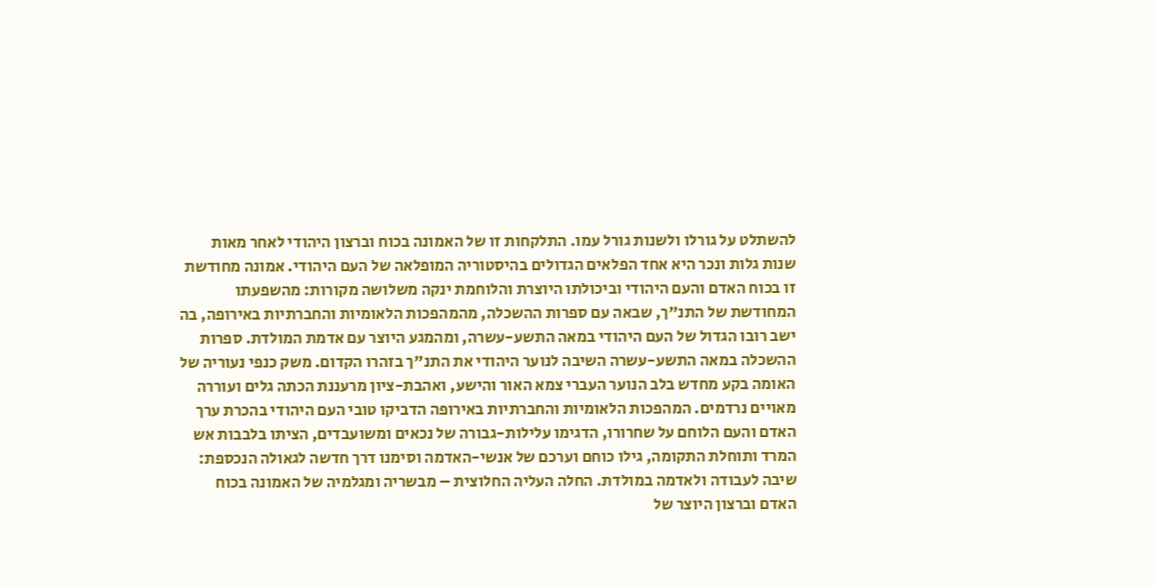להשתלט על גורלו ולשנות גורל עמו. התלקחות זו של האמונה בכוח וברצון היהודי לאחר מאות שנות גלות ונכר היא אחד הפלאים הגדולים בהיסטוריה המופלאה של העם היהודי. אמונה מחודשת זו בכוח האדם והעם היהודי וביכולתו היוצרת והלוחמת ינקה משלושה מקורות: מהשפעתו המחודשת של התנ"ך, שבאה עם ספרות ההשכלה, מהמהפכות הלאומיות והחברתיות באירופה, בה ישב רובו הגדול של העם היהודי במאה התשע-עשרה, ומהמגע היוצר עם אדמת המולדת. ספרות ההשכלה במאה התשע-עשרה השיבה לנוער היהודי את התנ"ך בזהרו הקדום. משק כנפי נעוריה של האומה בקע מחדש בלב הנוער העברי צמא האור והישע, ואהבת-ציון מרעננת הכתה גלים ועוררה מאויים נרדמים. המהפכות הלאומיות והחברתיות באירופה הדביקו טובי העם היהודי בהכרת ערך האדם והעם הלוחם על שחרורו, הדגימו עלילות-גבורה של נכאים ומשועבדים, הציתו בלבבות אש המרד ותוחלת התקומה, גילו כוחם וערכם של אנשי-האדמה וסימנו דרך חדשה לגאולה הנכספת: שיבה לעבודה ולאדמה במולדת. החלה העליה החלוצית – מבשריה ומגלמיה של האמונה בכוח האדם וברצון היוצר של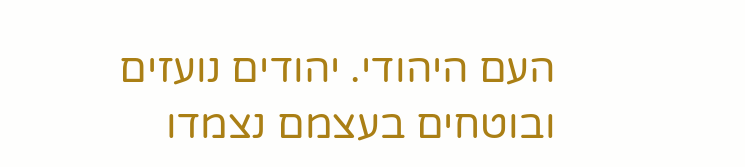העם היהודי. יהודים נועזים ובוטחים בעצמם נצמדו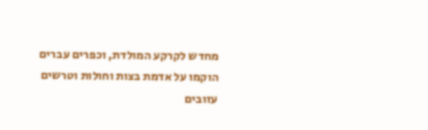מחדש לקרקע המולדת, וכפרים עברים הוקמו על אדמת בצות וחולות וטרשים עזובים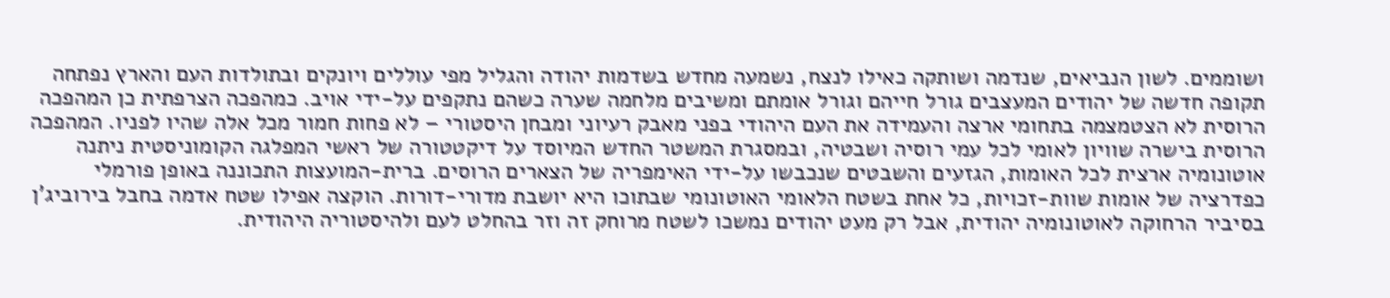ושוממים. לשון הנביאים, שנדמה ושותקה כאילו לנצח, נשמעה מחדש בשדמות יהודה והגליל מפי עוללים ויונקים ובתולדות העם והארץ נפתחה תקופה חדשה של יהודים המעצבים גורל חייהם וגורל אומתם ומשיבים מלחמה שערה כשהם נתקפים על-ידי אויב. כמהפכה הצרפתית כן המהפכה הרוסית לא הצטמצמה בתחומי ארצה והעמידה את העם היהודי בפני מאבק רעיוני ומבחן היסטורי – לא פחות חמור מכל אלה שהיו לפניו. המהפכה הרוסית בישרה שוויון לאומי לכל עמי רוסיה ושבטיה, ובמסגרת המשטר החדש המיוסד על דיקטטורה של ראשי המפלגה הקומוניסטית ניתנה אוטונומיה ארצית לכל האומות, הגזעים והשבטים שנכבשו על-ידי האימפריה של הצארים הרוסים. ברית-המועצות התכוננה באופן פורמלי כפדרציה של אומות שוות-זכויות, כל אחת בשטח הלאומי האוטונומי שבתוכו היא יושבת מדורי-דורות. הוקצה אפילו שטח אדמה בחבל בירוביג'ן בסיביר הרחוקה לאוטונומיה יהודית, אבל רק מעט יהודים נמשכו לשטח מרוחק זה וזר בהחלט לעם ולהיסטוריה היהודית.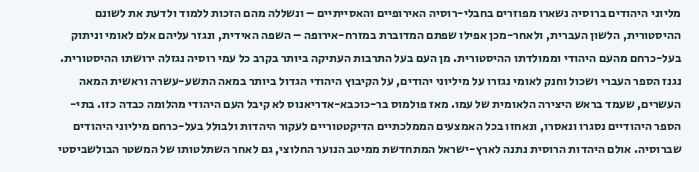מליוני היהודים ברוסיה נשארו מפוזרים בחבלי-רוסיה האירופיים והאסייתיים – ונשללה מהם הזכות ללמוד ולדעת את לשונם ההיסטורית, הלשון העברית, ולאחר-מכן אפילו שפתם המדוברת במזרח-אירופה – השפה האידית, ונגזר עליהם אלם לאומי וניתוק בעל-כרחם מהעם היהודי וממולדתו ההיסטורית. מן העם בעל התרבות העתיקה ביותר בקרב כל עמי רוסיה נגזלה ירושתו ההיסטורית. נגנז הספר העברי ושכול וחנק לאומי נגזרו על מיליוני יהודים, על הקיבוץ היהודי הגדול ביותר במאה התשע-עשרה וראשית המאה העשרים, שעמד בראש היצירה הלאומית של עמו. מאז פולמוס בר-כוכבא-אדריאנוס לא קיבל העם היהודי מהלומה כבדה כזו. בתי-הספר היהודיים נסגרו ונאסרו, ונאחזו בכל האמצעים הממלכתיים הדיקטטוריים לעקור היהדות ולבולל בעל-כרחם מיליוני היהודים שברוסיה. אולם היהדות הרוסית נתנה לארץ-ישראל המתחדשת ממיטב הנוער החלוצי, גם לאחר השתלטותו של המשטר הבולשביסטי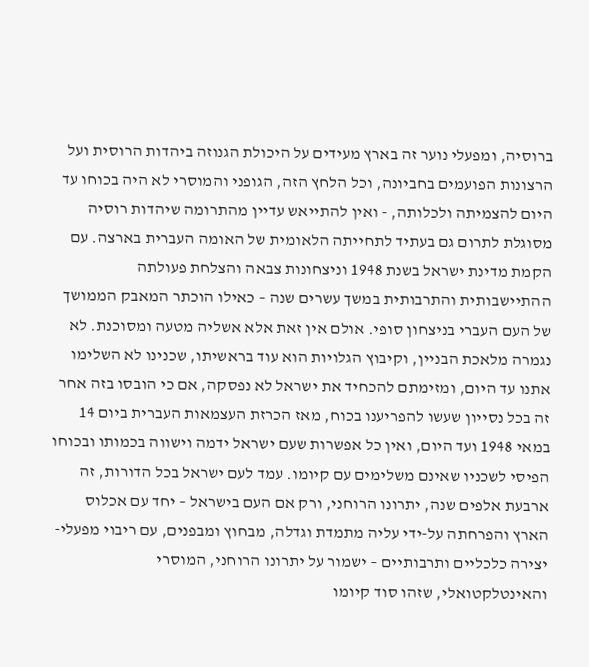ברוסיה, ומפעלי נוער זה בארץ מעידים על היכולת הגנוזה ביהדות הרוסית ועל הרצונות הפועמים בחביונה, וכל הלחץ הזה, הגופני והמוסרי לא היה בכוחו עד היום להצמיתה ולכלותה, - ואין להתייאש עדיין מהתרומה שיהדות רוסיה מסוגלת לתרום גם בעתיד לתחייתה הלאומית של האומה העברית בארצה. עם הקמת מדינת ישראל בשנת 1948 וניצחונות צבאה והצלחת פעולתה ההתיישבותית והתרבותית במשך עשרים שנה – כאילו הוכתר המאבק הממושך של העם העברי בניצחון סופי. אולם אין זאת אלא אשליה מטעה ומסוכנת. לא נגמרה מלאכת הבניין, וקיבוץ הגלויות הוא עוד בראשיתו, שכנינו לא השלימו אתנו עד היום, ומזימתם להכחיד את ישראל לא נפסקה, אם כי הובסו בזה אחר זה בכל נסייון שעשו להפריענו בכוח, מאז הכרזת העצמאות העברית ביום 14 במאי 1948 ועד היום, ואין כל אפשרות שעם ישראל ידמה וישווה בכמותו ובכוחו הפיסי לשכניו שאינם משלימים עם קיומו. עמד לעם ישראל בכל הדורות, זה ארבעת אלפים שנה, יתרונו הרוחני, ורק אם העם בישראל – יחד עם אכלוס הארץ והפרחתה על-ידי עליה מתמדת וגדלה, מבחוץ ומבפנים, עם ריבוי מפעלי-יצירה כלכליים ותרבותיים – ישמור על יתרונו הרוחני, המוסרי והאינטלקטואלי, שזהו סוד קיומו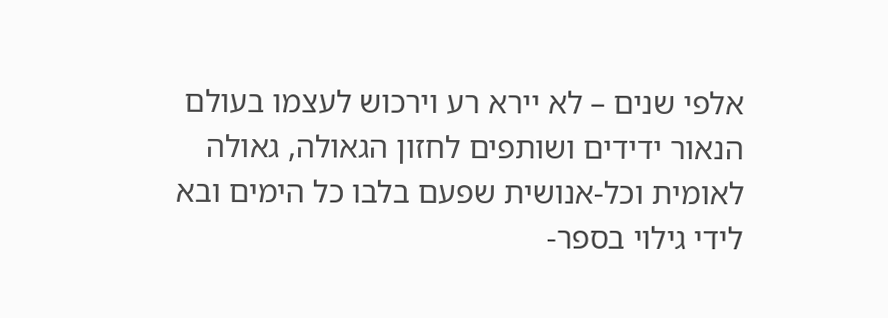אלפי שנים – לא יירא רע וירכוש לעצמו בעולם הנאור ידידים ושותפים לחזון הגאולה, גאולה לאומית וכל-אנושית שפעם בלבו כל הימים ובא לידי גילוי בספר-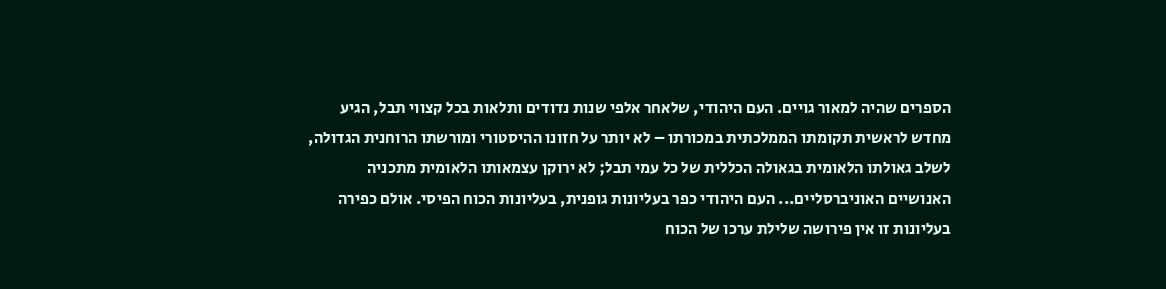הספרים שהיה למאור גויים. העם היהודי, שלאחר אלפי שנות נדודים ותלאות בכל קצווי תבל, הגיע מחדש לראשית תקומתו הממלכתית במכורתו – לא יותר על חזונו ההיסטורי ומורשתו הרוחנית הגדולה, לשלב גאולתו הלאומית בגאולה הכללית של כל עמי תבל; לא ירוקן עצמאותו הלאומית מתכניה האנושיים האוניברסליים... העם היהודי כפר בעליונות גופנית, בעליונות הכוח הפיסי. אולם כפירה בעליונות זו אין פירושה שלילת ערכו של הכוח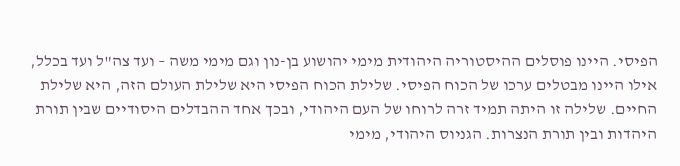הפיסי. היינו פוסלים ההיסטוריה היהודית מימי יהושוע בן-נון וגם מימי משה – ועד צה"ל ועד בכלל, אילו היינו מבטלים ערכו של הכוח הפיסי. שלילת הכוח הפיסי היא שלילת העולם הזה, היא שלילת החיים. שלילה זו היתה תמיד זרה לרוחו של העם היהודי, ובכך אחד ההבדלים היסודיים שבין תורת היהדות ובין תורת הנצרות. הגניוס היהודי, מימי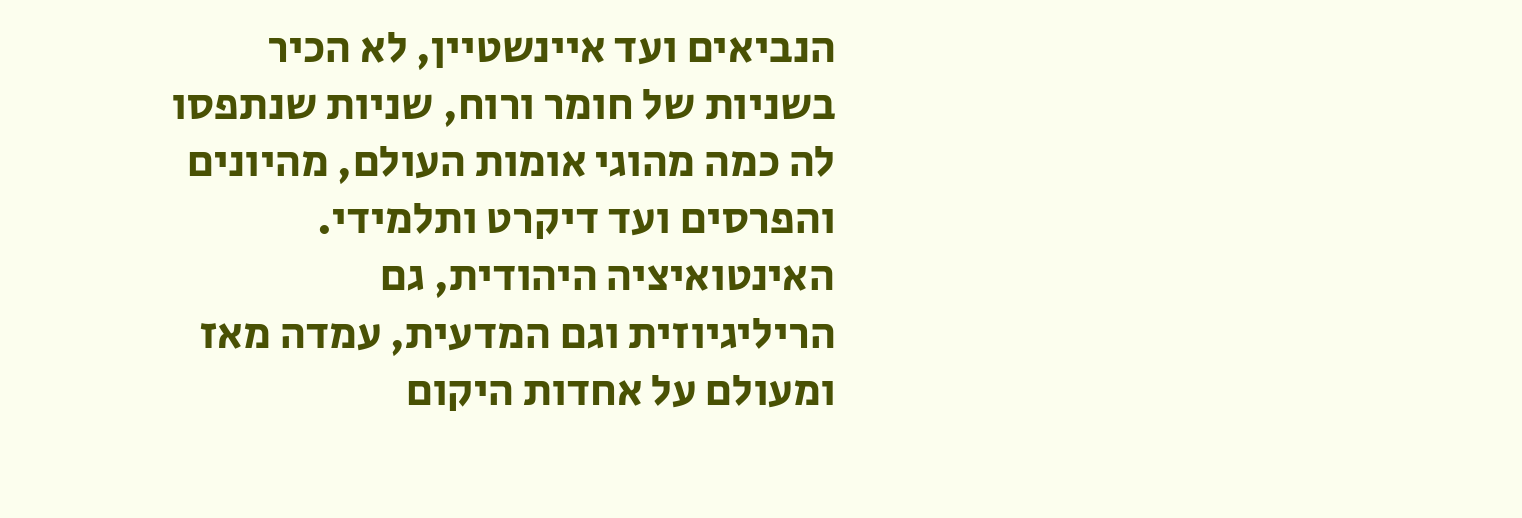הנביאים ועד איינשטיין, לא הכיר בשניות של חומר ורוח, שניות שנתפסו לה כמה מהוגי אומות העולם, מהיונים והפרסים ועד דיקרט ותלמידי. האינטואיציה היהודית, גם הריליגיוזית וגם המדעית, עמדה מאז ומעולם על אחדות היקום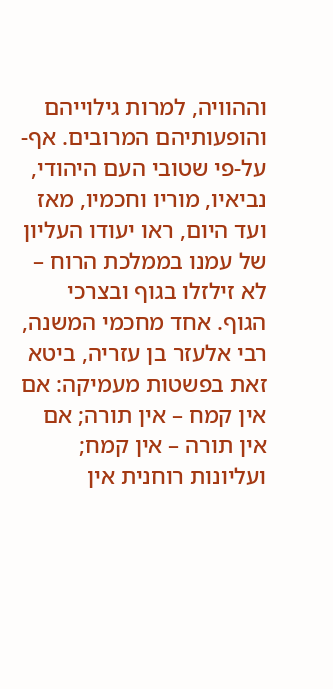וההוויה, למרות גילוייהם והופעותיהם המרובים. אף-על-פי שטובי העם היהודי, נביאיו, מוריו וחכמיו, מאז ועד היום, ראו יעודו העליון של עמנו בממלכת הרוח – לא זילזלו בגוף ובצרכי הגוף. אחד מחכמי המשנה, רבי אלעזר בן עזריה, ביטא זאת בפשטות מעמיקה: אם אין קמח – אין תורה; אם אין תורה – אין קמח; ועליונות רוחנית אין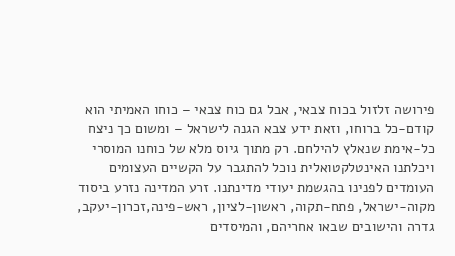פירושה זלזול בכוח צבאי, אבל גם כוח צבאי – כוחו האמיתי הוא קודם-כל ברוחו, וזאת ידע צבא הגנה לישראל – ומשום כך ניצח כל-אימת שנאלץ להילחם. רק מתוך גיוס מלא של כוחנו המוסרי ויכלתנו האינטלקטואלית נוכל להתגבר על הקשיים העצומים העומדים לפנינו בהגשמת יעודי מדינתנו. זרע המדינה נזרע ביסוד מקוה-ישראל, פתח-תקוה, ראשון-לציון, ראש-פינה,זכרון-יעקב, גדרה והישובים שבאו אחריהם, והמיסדים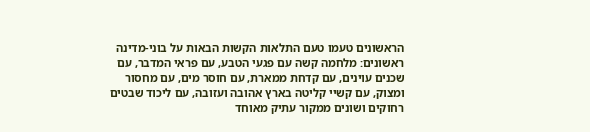הראשונים טעמו טעם התלאות הקשות הבאות על בוני-מדינה ראשונים: מלחמה קשה עם פגעי הטבע, עם פראי המדבר, עם שכנים עוינים, עם קדחת ממארת, עם חוסר מים, עם מחסור ומצוק, עם קשיי קליטה בארץ אהובה ועזובה, עם ליכוד שבטים רחוקים ושונים ממקור עתיק מאוחד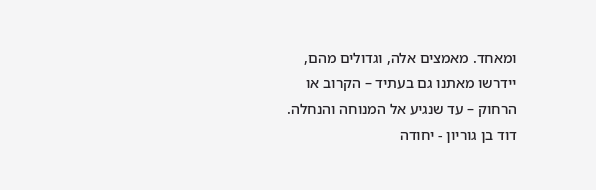ומאחד. מאמצים אלה, וגדולים מהם, יידרשו מאתנו גם בעתיד – הקרוב או הרחוק – עד שנגיע אל המנוחה והנחלה. דוד בן גוריון - יחודה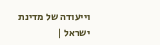וייעודה של מדינת ישראל |